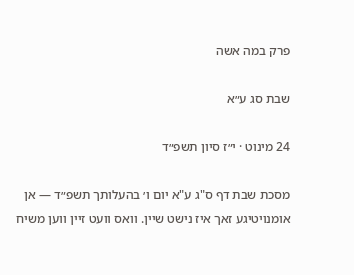פרק במה אשה

שבת סג ע״א

24 מינוט · י״ז סיון תשפ״ד

מסכת שבת דף ס"ג ע"א יום ו׳ בהעלותך תשפ״ד — אן אומנויטיגע זאך איז נישט שיין. וואס וועט זיין ווען משיח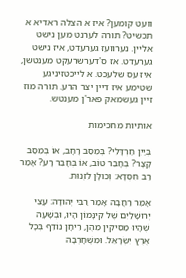וועט קומען? איז א הצלה ראדיא א תכשיט? תורה לערנט מען נישט אליין. נערוועז גערעדט, איז נישט גערעדט. אז ס'דערשרעקט מענטשן, איז עס שלעכט. א לייכטזיניגע שטימע איז דיין יצר הרע. תורה מוז זיין געשמאק פאר'ן מענטש.

אותיות מחכימות

בְּיַיִן חַרְדָּלִי? בְּמֵסַב רָחָב, אוֹ בְּמֵסַב קָצָר? בְּחָבֵר טוֹב, אוֹ בְּחָבֵר רָע? אָמַר רַב חִסְדָּא: וְכוּלָּן לִזְנוּת.

אָמַר רַחֲבָה אָמַר רַבִּי יְהוּדָה: עֲצֵי יְרוּשָׁלַיִם שֶׁל קִינָּמוֹן הָיוּ, וּבְשָׁעָה שֶׁהָיוּ מַסִּיקִין מֵהֶן, רֵיחָן נוֹדֵף בְּכָל אֶרֶץ יִשְׂרָאֵל. וּמִשֶּׁחָרְבָה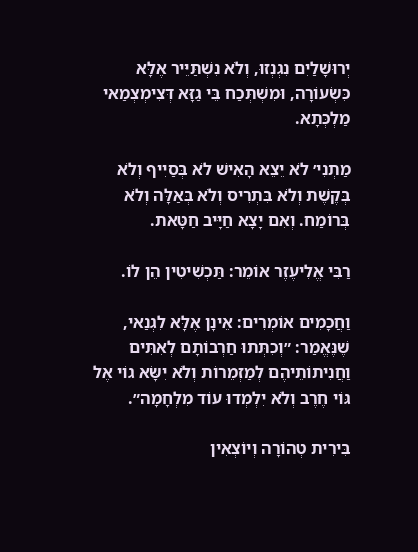יְרוּשָׁלַיִם נִגְנְזוּ, וְלֹא נִשְׁתַּיֵּיר אֶלָּא כִּשְׂעוֹרָה, וּמִשְׁתְּכַח בֵּי גַזָּא דְּצִימְצְמַאי מַלְכְּתָא.

מַתְנִי׳ לֹא יֵצֵא הָאִישׁ לֹא בְּסַיִיף וְלֹא בְּקֶשֶׁת וְלֹא בִּתְרִיס וְלֹא בְּאַלָּה וְלֹא בְּרוֹמַח. וְאִם יָצָא חַיָּיב חַטָּאת.

רַבִּי אֱלִיעֶזֶר אוֹמֵר: תַּכְשִׁיטִין הֵן לוֹ.

וַחֲכָמִים אוֹמְרִים: אֵינָן אֶלָּא לִגְנַאי, שֶׁנֶּאֱמַר: ״וְכִתְּתוּ חַרְבוֹתָם לְאִתִּים וַחֲנִיתוֹתֵיהֶם לְמַזְמֵרוֹת וְלֹא יִשָּׂא גוֹי אֶל גּוֹי חֶרֶב וְלֹא יִלְמְדוּ עוֹד מִלְחָמָה״.

בִּירִית טְהוֹרָה וְיוֹצְאִין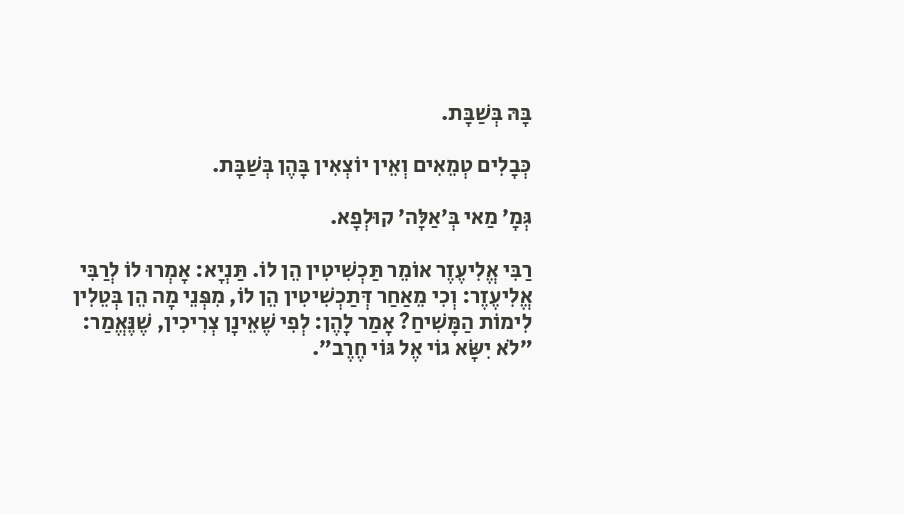בָּהּ בְּשַׁבָּת.

כְּבָלִים טְמֵאִים וְאֵין יוֹצְאִין בָּהֶן בְּשַׁבָּת.

גְּמָ׳ מַאי בְּ׳אַלָּה׳ קוּלְפָא.

רַבִּי אֱלִיעֶזֶר אוֹמֵר תַּכְשִׁיטִין הֵן לוֹ. תַּנְיָא: אָמְרוּ לוֹ לְרַבִּי אֱלִיעֶזֶר: וְכִי מֵאַחַר דְּתַכְשִׁיטִין הֵן לוֹ, מִפְּנֵי מָה הֵן בְּטֵלִין לִימוֹת הַמָּשִׁיחַ? אָמַר לָהֶן: לְפִי שֶׁאֵינָן צְרִיכִין, שֶׁנֶּאֱמַר: ״לֹא יִשָּׂא גוֹי אֶל גּוֹי חֶרֶב״.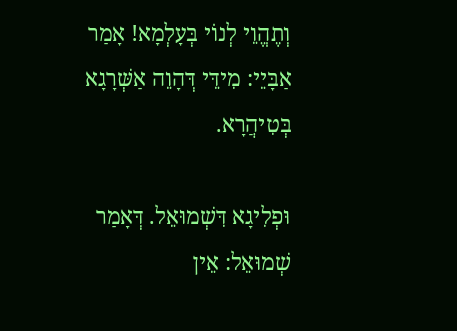וְתֶהֱוֵי לְנוֹי בְּעָלְמָא! אָמַר אַבָּיֵי: מִידֵּי דְּהָוֵה אַשְּׁרָגָא בְּטִיהֲרָא.

וּפְלִיגָא דִּשְׁמוּאֵל. דְּאָמַר שְׁמוּאֵל: אֵין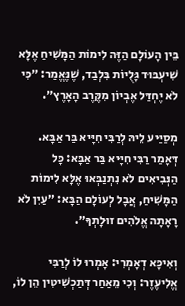בֵּין הָעוֹלָם הַזֶּה לִימוֹת הַמָּשִׁיחַ אֶלָּא שִׁיעְבּוּד גָּלֻיוֹת בִּלְבַד, שֶׁנֶּאֱמַר: ״כִּי לֹא יֶחְדַּל אֶבְיוֹן מִקֶּרֶב הָאָרֶץ״.

מְסַיַּיע לֵיהּ לְרַבִּי חִיָּיא בַּר אַבָּא. דְּאָמַר רַבִּי חִיָּיא בַּר אַבָּא: כׇּל הַנְּבִיאִים לֹא נִתְנַבְּאוּ אֶלָּא לִימוֹת הַמָּשִׁיחַ, אֲבָל לְעוֹלָם הַבָּא: ״עַיִן לֹא רָאָתָה אֱלֹהִים זוּלָתְךָ״.

וְאִיכָּא דְאָמְרִי: אָמְרוּ לוֹ לְרַבִּי אֱלִיעֶזֶר: וְכִי מֵאַחַר דְּתַכְשִׁיטִין הֵן לוֹ,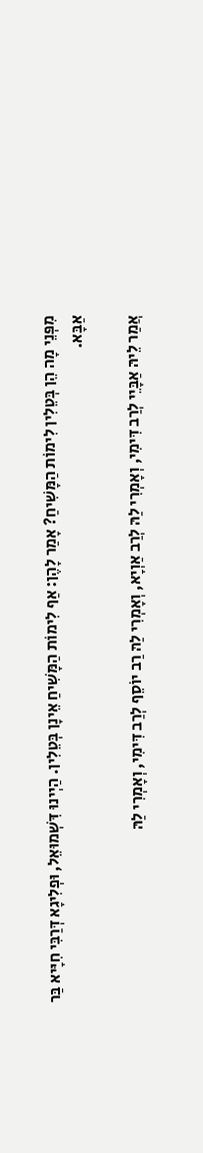מִפְּנֵי מָה הֵן בְּטֵלִין לִימוֹת הַמָּשִׁיחַ? אָמַר לָהֶן: אַף לִימוֹת הַמָּשִׁיחַ אֵינָן בְּטֵלִין. הַיְינוּ דִּשְׁמוּאֵל, וּפְלִיגָא דְּרַבִּי חִיָּיא בַּר אַבָּא.

אֲמַר לֵיהּ אַבָּיֵי לְרַב דִּימִי, וְאָמְרִי לַהּ לְרַב אַוְיָא, וְאָמְרִי לַהּ רַב יוֹסֵף לְרַב דִּימִי, וְאָמְרִי לַהּ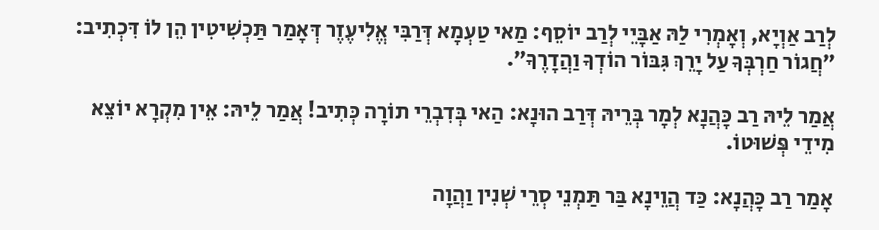לְרַב אַוְיָא, וְאָמְרִי לַהּ אַבָּיֵי לְרַב יוֹסֵף: מַאי טַעְמָא דְּרַבִּי אֱלִיעֶזֶר דְּאָמַר תַּכְשִׁיטִין הֵן לוֹ דִּכְתִיב: ״חֲגוֹר חַרְבְּךָ עַל יָרֵךְ גִּבּוֹר הוֹדְךָ וַהֲדָרֶךָ״.

אֲמַר לֵיהּ רַב כָּהֲנָא לְמָר בְּרֵיהּ דְּרַב הוּנָא: הַאי בְּדִבְרֵי תוֹרָה כְּתִיב! אֲמַר לֵיהּ: אֵין מִקְרָא יוֹצֵא מִידֵי פְּשׁוּטוֹ.

אָמַר רַב כָּהֲנָא: כַּד הֲוֵינָא בַּר תַּמְנֵי סְרֵי שְׁנִין וַהֲוָה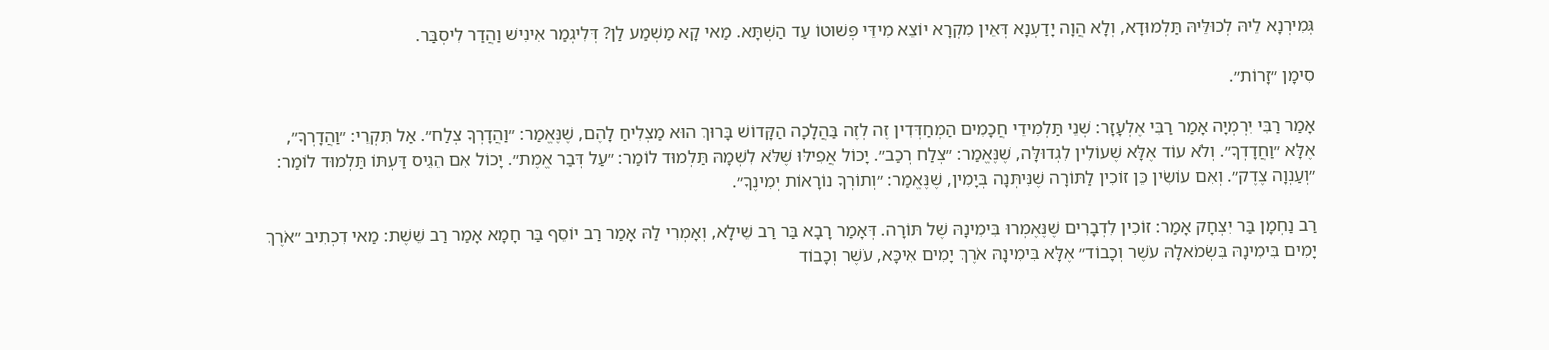גְּמִירְנָא לֵיהּ לְכוּלֵּיהּ תַּלְמוּדָא, וְלָא הֲוָה יָדַעְנָא דְּאֵין מִקְרָא יוֹצֵא מִידֵּי פְּשׁוּטוֹ עַד הַשְׁתָּא. מַאי קָא מַשְׁמַע לַן? דְּלִיגְמַר אִינִישׁ וַהֲדַר לִיסְבַּר.

סִימָן ״זָרוֹת״.

אָמַר רַבִּי יִרְמְיָה אָמַר רַבִּי אֶלְעָזָר: שְׁנֵי תַּלְמִידֵי חֲכָמִים הַמְחַדְּדִין זֶה לְזֶה בַּהֲלָכָה הַקָּדוֹשׁ בָּרוּךְ הוּא מַצְלִיחַ לָהֶם, שֶׁנֶּאֱמַר: ״וַהֲדָרְךָ צְלַח״. אַל תִּקְרֵי: ״וַהֲדָרְךָ״, אֶלָּא ״וַחֲדָדְךָ״. וְלֹא עוֹד אֶלָּא שֶׁעוֹלִין לִגְדוּלָּה, שֶׁנֶּאֱמַר: ״צְלַח רְכַב״. יָכוֹל אֲפִילּוּ שֶׁלֹּא לִשְׁמָהּ תַּלְמוּד לוֹמַר: ״עַל דְּבַר אֱמֶת״. יָכוֹל אִם הֵגֵיס דַּעְתּוֹ תַּלְמוּד לוֹמַר: ״וְעַנְוָה צֶדֶק״. וְאִם עוֹשִׂין כֵּן זוֹכִין לַתּוֹרָה שֶׁנִּיתְּנָה בְּיָמִין, שֶׁנֶּאֱמַר: ״וְתוֹרְךָ נוֹרָאוֹת יְמִינֶךָ״.

רַב נַחְמָן בַּר יִצְחָק אָמַר: זוֹכִין לִדְבָרִים שֶׁנֶּאֶמְרוּ בִּימִינָהּ שֶׁל תּוֹרָה. דְּאָמַר רָבָא בַּר רַב שֵׁילָא, וְאָמְרִי לַהּ אָמַר רַב יוֹסֵף בַּר חָמָא אָמַר רַב שֵׁשֶׁת: מַאי דִכְתִיב ״אֹרֶךְ יָמִים בִּימִינָהּ בִּשְׂמֹאלָהּ עֹשֶׁר וְכָבוֹד״ אֶלָּא בִּימִינָהּ אֹרֶךְ יָמִים אִיכָּא, עֹשֶׁר וְכָבוֹד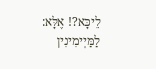לֵיכָּא?! אֶלָּא: לַמַּיְימִינִין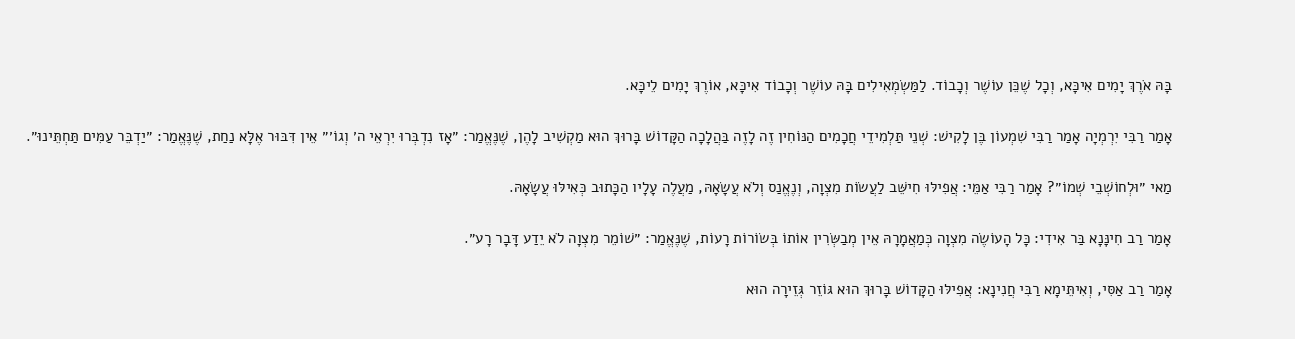בָּהּ אֹרֶךְ יָמִים אִיכָּא, וְכָל שֶׁכֵּן עוֹשֶׁר וְכָבוֹד. לַמַּשְׂמְאִילִים בָּהּ עוֹשֶׁר וְכָבוֹד אִיכָּא, אוֹרֶךְ יָמִים לֵיכָּא.

אָמַר רַבִּי יִרְמְיָה אָמַר רַבִּי שִׁמְעוֹן בֶּן לָקִישׁ: שְׁנֵי תַּלְמִידֵי חֲכָמִים הַנּוֹחִין זֶה לָזֶה בַּהֲלָכָה הַקָּדוֹשׁ בָּרוּךְ הוּא מַקְשִׁיב לָהֶן, שֶׁנֶּאֱמַר: ״אָז נִדְבְּרוּ יִרְאֵי ה׳ וְגוֹ׳״ אֵין דִּבּוּר אֶלָּא נַחַת, שֶׁנֶּאֱמַר: ״יַדְבֵּר עַמִּים תַּחְתֵּינוּ״.

מַאי ״וּלְחוֹשְׁבֵי שְׁמוֹ״? אָמַר רַבִּי אַמֵּי: אֲפִילּוּ חִישֵּׁב לַעֲשׂוֹת מִצְוָה, וְנֶאֱנַס וְלֹא עֲשָׂאָהּ, מַעֲלֶה עָלָיו הַכָּתוּב כְּאִילּוּ עֲשָׂאָהּ.

אָמַר רַב חִינָּנָא בַּר אִידִי: כָּל הָעוֹשֶׂה מִצְוָה כְּמַאֲמָרָהּ אֵין מְבַשְּׂרִין אוֹתוֹ בְּשׂוֹרוֹת רָעוֹת, שֶׁנֶּאֱמַר: ״שׁוֹמֵר מִצְוָה לֹא יֵדַע דָּבָר רָע״.

אָמַר רַב אַסִּי, וְאִיתֵּימָא רַבִּי חֲנִינָא: אֲפִילּוּ הַקָּדוֹשׁ בָּרוּךְ הוּא גּוֹזֵר גְּזֵירָה הוּא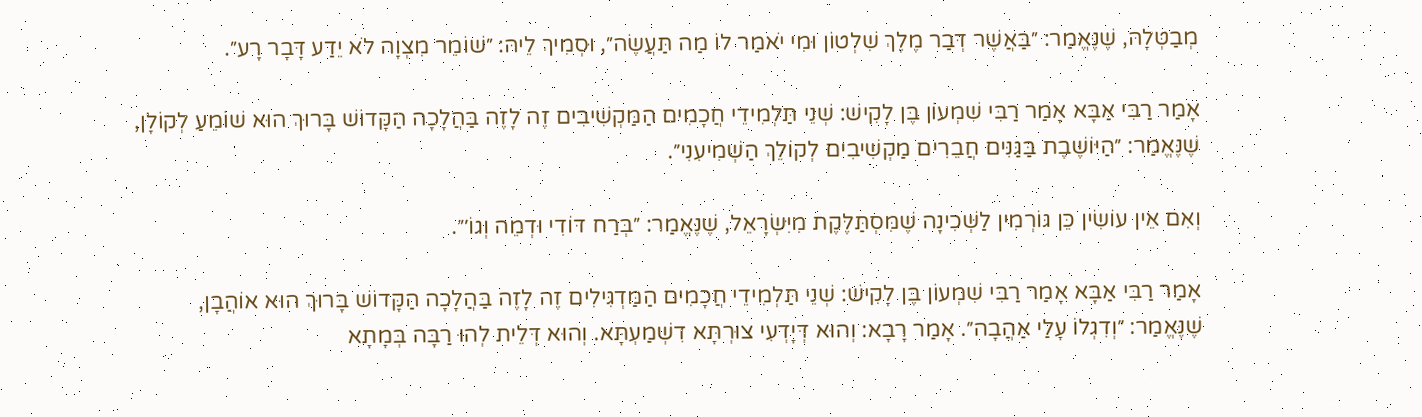מְבַטְּלָהּ, שֶׁנֶּאֱמַר: ״בַּאֲשֶׁר דְּבַר מֶלֶךְ שִׁלְטוֹן וּמִי יֹאמַר לוֹ מַה תַּעֲשֶׂה״, וּסְמִיךְ לֵיהּ: ״שׁוֹמֵר מִצְוָה לֹא יֵדַע דָּבָר רָע״.

אָמַר רַבִּי אַבָּא אָמַר רַבִּי שִׁמְעוֹן בֶּן לָקִישׁ: שְׁנֵי תַּלְמִידֵי חֲכָמִים הַמַּקְשִׁיבִים זֶה לָזֶה בַּהֲלָכָה הַקָּדוֹשׁ בָּרוּךְ הוּא שׁוֹמֵעַ לְקוֹלָן, שֶׁנֶּאֱמַר: ״הַיּוֹשֶׁבֶת בַּגַּנִּים חֲבֵרִים מַקְשִׁיבִים לְקוֹלֵךְ הַשְׁמִיעִנִי״.

וְאִם אֵין עוֹשִׂין כֵּן גּוֹרְמִין לַשְּׁכִינָה שֶׁמִּסְתַּלֶּקֶת מִיִּשְׂרָאֵל, שֶׁנֶּאֱמַר: ״בְּרַח דּוֹדִי וּדְמֵה וְגוֹ׳״.

אָמַר רַבִּי אַבָּא אָמַר רַבִּי שִׁמְעוֹן בֶּן לָקִישׁ: שְׁנֵי תַּלְמִידֵי חֲכָמִים הַמַּדְגִּילִים זֶה לָזֶה בַּהֲלָכָה הַקָּדוֹשׁ בָּרוּךְ הוּא אוֹהֲבָן, שֶׁנֶּאֱמַר: ״וְדִגְלוֹ עָלַי אַהֲבָה״. אָמַר רָבָא: וְהוּא דְּיָדְעִי צוּרְתָּא דִשְׁמַעְתָּא. וְהוּא דְּלֵית לְהוּ רַבָּה בְּמָתָא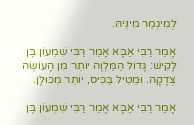לְמִיגְמַר מִינֵּיהּ.

אָמַר רַבִּי אַבָּא אָמַר רַבִּי שִׁמְעוֹן בֶּן לָקִישׁ: גָּדוֹל הַמַּלְוֶה יוֹתֵר מִן הָעוֹשֶׂה צְדָקָה. וּמֵטִיל בַּכִּיס, יוֹתֵר מִכּוּלָּן.

אָמַר רַבִּי אַבָּא אָמַר רַבִּי שִׁמְעוֹן בֶּן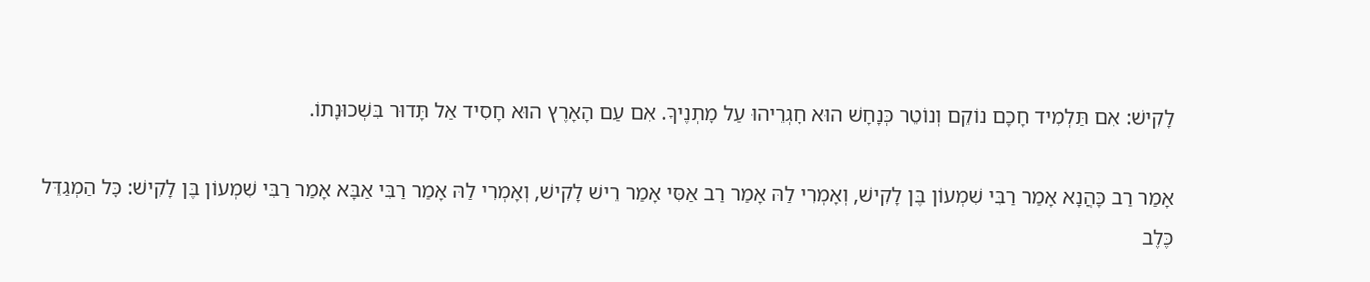לָקִישׁ: אִם תַּלְמִיד חָכָם נוֹקֵם וְנוֹטֵר כְּנָחָשׁ הוּא חׇגְרֵיהוּ עַל מׇתְנֶיךָ. אִם עַם הָאָרֶץ הוּא חָסִיד אַל תָּדוּר בִּשְׁכוּנָתוֹ.

אָמַר רַב כָּהֲנָא אָמַר רַבִּי שִׁמְעוֹן בֶּן לָקִישׁ, וְאָמְרִי לַהּ אָמַר רַב אַסִּי אָמַר רֵישׁ לָקִישׁ, וְאָמְרִי לַהּ אָמַר רַבִּי אַבָּא אָמַר רַבִּי שִׁמְעוֹן בֶּן לָקִישׁ: כׇּל הַמְגַדֵּל כֶּלֶב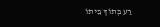רַע בְּתוֹךְ בֵּיתוֹ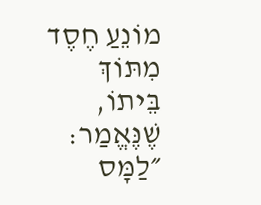מוֹנֵעַ חֶסֶד מִתּוֹךְ בֵּיתוֹ, שֶׁנֶּאֱמַר: ״לַמָּס